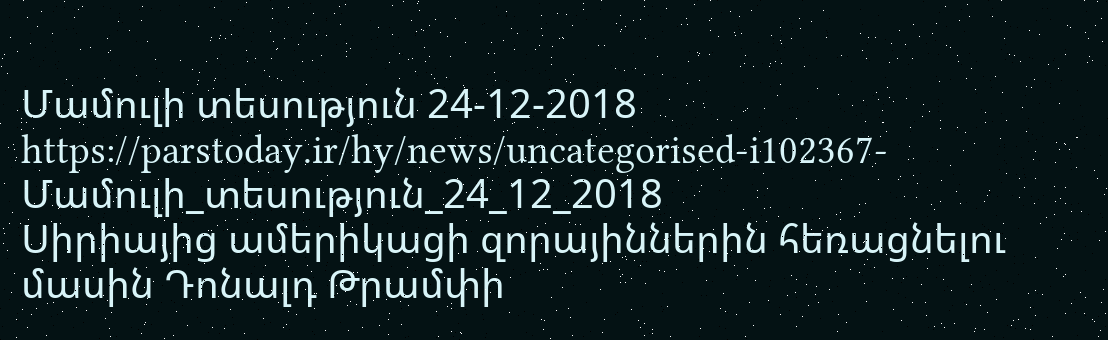Մամուլի տեսություն 24-12-2018
https://parstoday.ir/hy/news/uncategorised-i102367-Մամուլի_տեսություն_24_12_2018
Սիրիայից ամերիկացի զորայիններին հեռացնելու մասին Դոնալդ Թրամփի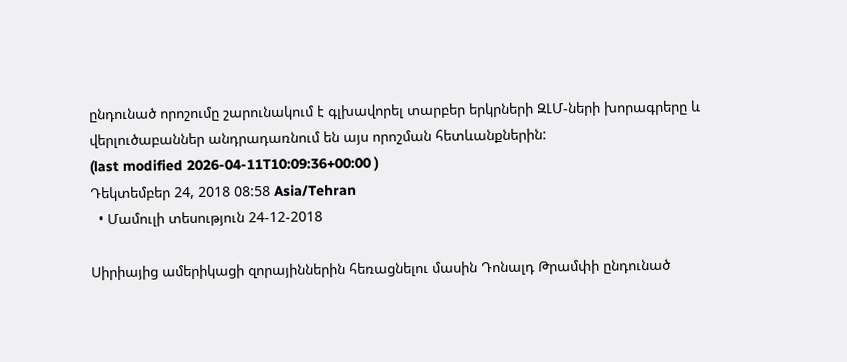ընդունած որոշումը շարունակում է գլխավորել տարբեր երկրների ԶԼՄ-ների խորագրերը և վերլուծաբաններ անդրադառնում են այս որոշման հետևանքներին:
(last modified 2026-04-11T10:09:36+00:00 )
Դեկտեմբեր 24, 2018 08:58 Asia/Tehran
  • Մամուլի տեսություն 24-12-2018

Սիրիայից ամերիկացի զորայիններին հեռացնելու մասին Դոնալդ Թրամփի ընդունած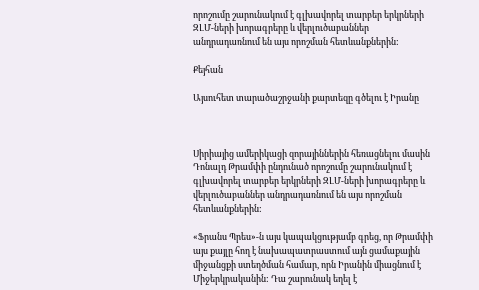որոշումը շարունակում է գլխավորել տարբեր երկրների ԶԼՄ-ների խորագրերը և վերլուծաբաններ անդրադառնում են այս որոշման հետևանքներին:

Քեյհան

Այսուհետ տարածաշրջանի քարտեզը գծելու է Իրանը



Սիրիայից ամերիկացի զորայիններին հեռացնելու մասին Դոնալդ Թրամփի ընդունած որոշումը շարունակում է գլխավորել տարբեր երկրների ԶԼՄ-ների խորագրերը և վերլուծաբաններ անդրադառնում են այս որոշման հետևանքներին:

«Ֆրանս Պրես»-ն այս կապակցությամբ գրեց, որ Թրամփի այս քայլը հող է նախապատրաստում այն ցամաքային միջանցքի ստեղծման համար, որն Իրանին միացնում է Միջերկրականին: Դա շարունակ եղել է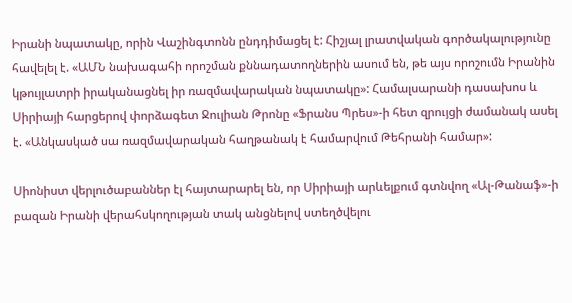Իրանի նպատակը, որին Վաշինգտոնն ընդդիմացել է: Հիշյալ լրատվական գործակալությունը հավելել է. «ԱՄՆ նախագահի որոշման քննադատողներին ասում են, թե այս որոշումն Իրանին կթույլատրի իրականացնել իր ռազմավարական նպատակը»: Համալսարանի դասախոս և Սիրիայի հարցերով փորձագետ Ջուլիան Թրոնը «Ֆրանս Պրես»-ի հետ զրույցի ժամանակ ասել է. «Անկասկած սա ռազմավարական հաղթանակ է համարվում Թեհրանի համար»:

Սիոնիստ վերլուծաբաններ էլ հայտարարել են, որ Սիրիայի արևելքում գտնվող «Ալ-Թանաֆ»-ի բազան Իրանի վերահսկողության տակ անցնելով ստեղծվելու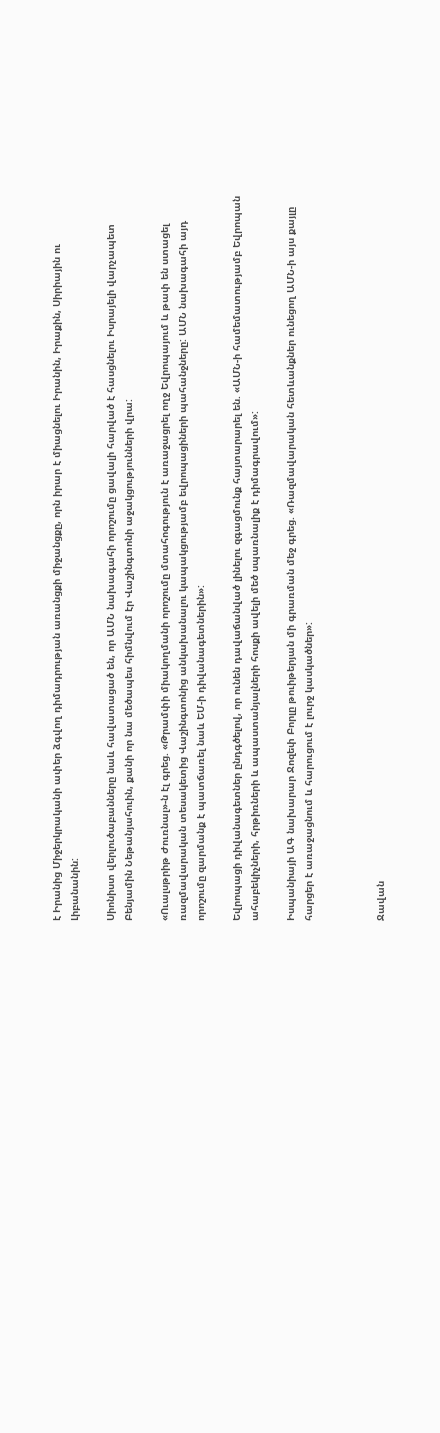է Իրանից Միջերկրականի ափեր ձգվող դիմադրության առանցքի միջանցքը, որն իրար է միացնելու Իրանին, Իրաքին, Սիրիային ու Լիբանանին:

Սիոնիստ վերլուծաբանները նաև հավատացած են, որ ԱՄՆ նախագահի որոշումը ցավալի հարված է հասցնելու Իսրայելի վարչապետ Բենյամին Նեթանյահուին, քանի որ նա մեծապես հիմնվում էր Վաշինգտոնի աջակցությունների վրա:

«Ուալսթրիթ Ժուռնալ»-ն էլ գրեց. «Թրամփի միակողմանի որոշումը մտահոգություն է առաջացրել ողջ Եվրոպայում և թափ են ստացել ռազմավարական տեսակետից Վաշինգտոնից անկախանալու կապակցությամբ եվրոպացիների պահանջները: ԱՄՆ նախագահի այդ որոշումը զարմանք է պատճառել նաև ԵՄ-ի դիվանագետներին»:

Եվրոպացի դիվանագետներ ընդգծելով, որ ունեն դավաճանված լինելու զգացմունք հայտարարել են. «ԱՄՆ-ի համեմատությամբ Եվրոպան ահաբեկիչների, հրթիռների և ապաստանյալների հոսքի ավելի մեծ սպառնալիք է դիմագրավում»:

Իսպանիայի ԱԳ նախարար Ջոզեփ Բորլը թուիթերյան մի գրառման մեջ գրեց. «Ռազմավարական հետևանքներ ունեցող ԱՄՆ-ի այս քայլը հարցեր է առաջացնում և հարուցում է լուրջ կասկածներ»:



Ջավան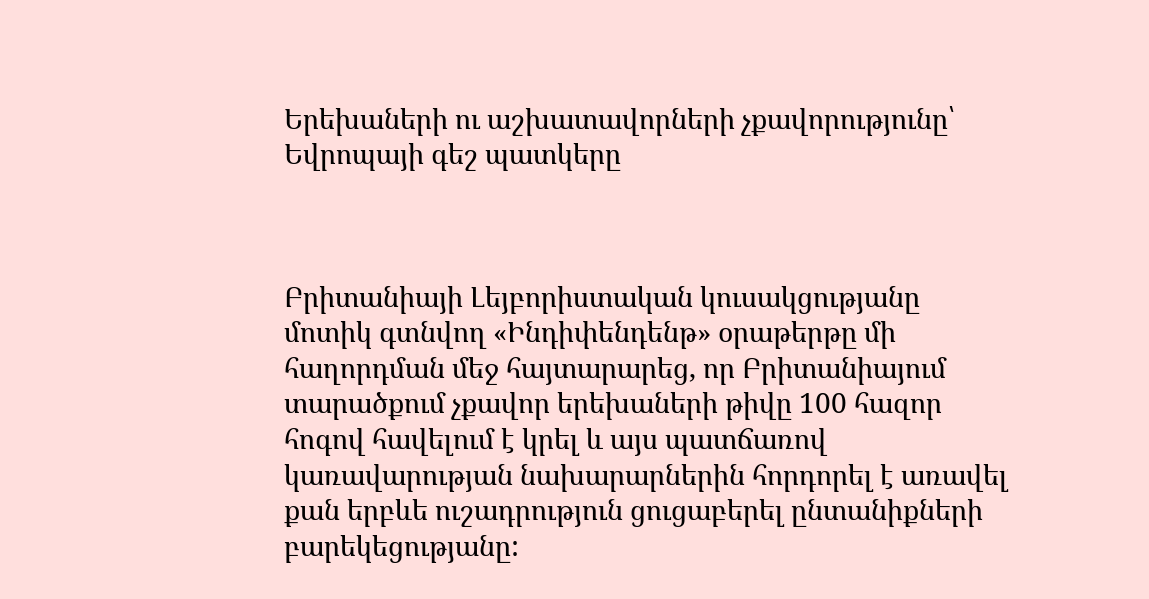Երեխաների ու աշխատավորների չքավորությունը՝ Եվրոպայի գեշ պատկերը



Բրիտանիայի Լեյբորիստական կուսակցությանը մոտիկ գտնվող «Ինդիփենդենթ» օրաթերթը մի հաղորդման մեջ հայտարարեց, որ Բրիտանիայում տարածքում չքավոր երեխաների թիվը 100 հազոր հոգով հավելում է կրել և այս պատճառով կառավարության նախարարներին հորդորել է առավել քան երբևե ուշադրություն ցուցաբերել ընտանիքների բարեկեցությանը: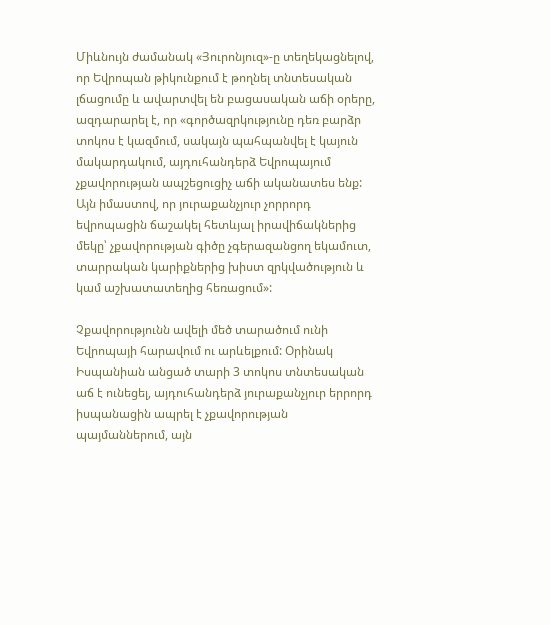Միևնույն ժամանակ «Յուրոնյուզ»-ը տեղեկացնելով, որ Եվրոպան թիկունքում է թողնել տնտեսական լճացումը և ավարտվել են բացասական աճի օրերը, ազդարարել է, որ «գործազրկությունը դեռ բարձր տոկոս է կազմում, սակայն պահպանվել է կայուն մակարդակում, այդուհանդերձ Եվրոպայում չքավորության ապշեցուցիչ աճի ականատես ենք: Այն իմաստով, որ յուրաքանչյուր չորրորդ եվրոպացին ճաշակել հետևյալ իրավիճակներից մեկը՝ չքավորության գիծը չգերազանցող եկամուտ, տարրական կարիքներից խիստ զրկվածություն և կամ աշխատատեղից հեռացում»:

Չքավորությունն ավելի մեծ տարածում ունի Եվրոպայի հարավում ու արևելքում: Օրինակ Իսպանիան անցած տարի 3 տոկոս տնտեսական աճ է ունեցել, այդուհանդերձ յուրաքանչյուր երրորդ իսպանացին ապրել է չքավորության պայմաններում, այն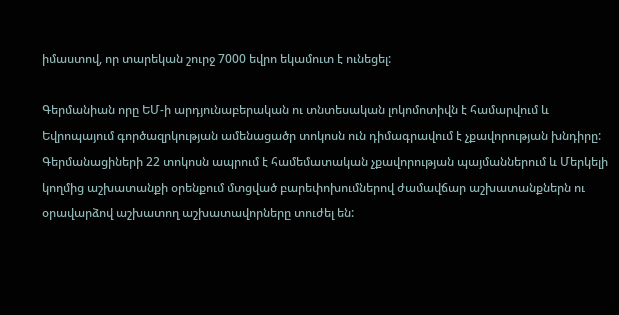իմաստով, որ տարեկան շուրջ 7000 եվրո եկամուտ է ունեցել:

Գերմանիան որը ԵՄ-ի արդյունաբերական ու տնտեսական լոկոմոտիվն է համարվում և Եվրոպայում գործազրկության ամենացածր տոկոսն ուն դիմագրավում է չքավորության խնդիրը: Գերմանացիների 22 տոկոսն ապրում է համեմատական չքավորության պայմաններում և Մերկելի կողմից աշխատանքի օրենքում մտցված բարեփոխումներով ժամավճար աշխատանքներն ու օրավարձով աշխատող աշխատավորները տուժել են: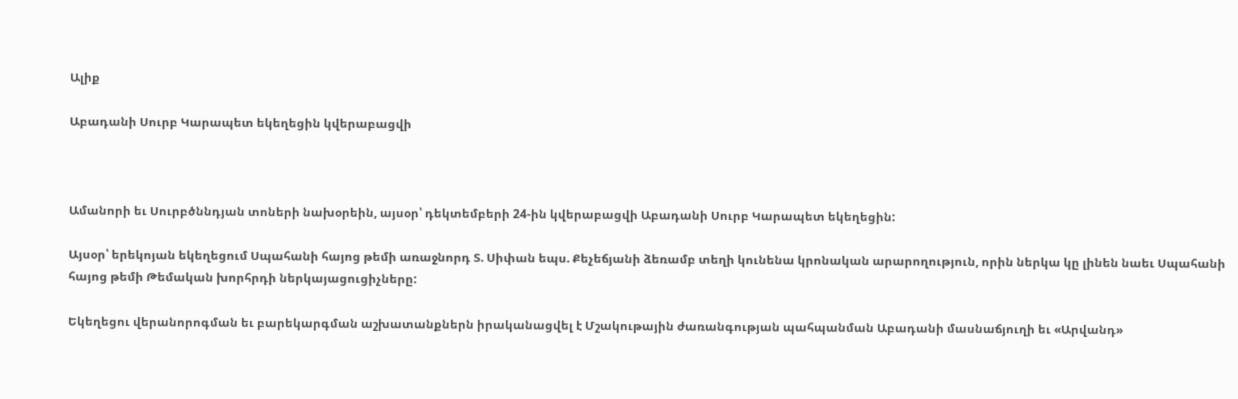Ալիք

Աբադանի Սուրբ Կարապետ եկեղեցին կվերաբացվի



Ամանորի եւ Սուրբծննդյան տոների նախօրեին, այսօր՝ դեկտեմբերի 24-ին կվերաբացվի Աբադանի Սուրբ Կարապետ եկեղեցին:

Այսօր՝ երեկոյան եկեղեցում Սպահանի հայոց թեմի առաջնորդ Տ. Սիփան եպս. Քեչեճյանի ձեռամբ տեղի կունենա կրոնական արարողություն, որին ներկա կը լինեն նաեւ Սպահանի հայոց թեմի Թեմական խորհրդի ներկայացուցիչները:

Եկեղեցու վերանորոգման եւ բարեկարգման աշխատանքներն իրականացվել է Մշակութային ժառանգության պահպանման Աբադանի մասնաճյուղի եւ «Արվանդ»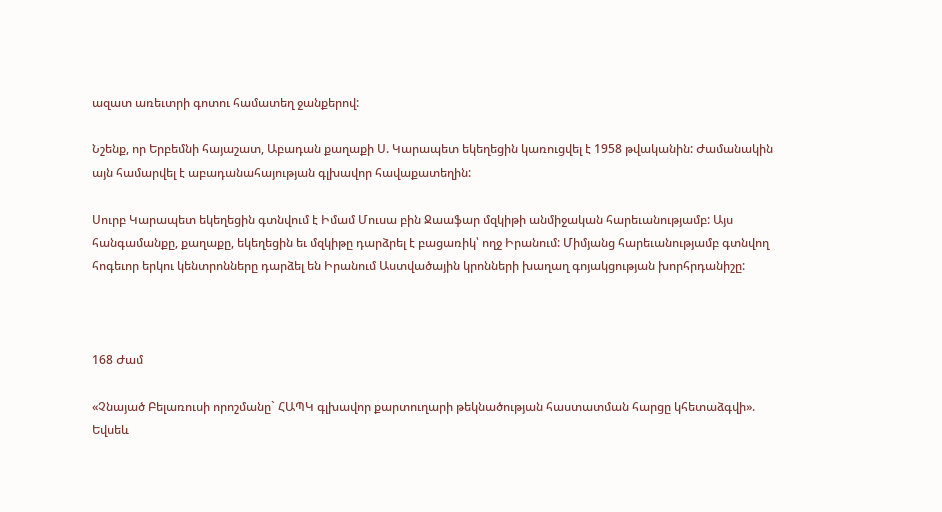ազատ առեւտրի գոտու համատեղ ջանքերով:

Նշենք, որ Երբեմնի հայաշատ, Աբադան քաղաքի Ս. Կարապետ եկեղեցին կառուցվել է 1958 թվականին: Ժամանակին այն համարվել է աբադանահայության գլխավոր հավաքատեղին:

Սուրբ Կարապետ եկեղեցին գտնվում է Իմամ Մուսա բին Ջաաֆար մզկիթի անմիջական հարեւանությամբ: Այս հանգամանքը, քաղաքը, եկեղեցին եւ մզկիթը դարձրել է բացառիկ՝ ողջ Իրանում: Միմյանց հարեւանությամբ գտնվող հոգեւոր երկու կենտրոնները դարձել են Իրանում Աստվածային կրոնների խաղաղ գոյակցության խորհրդանիշը:



168 Ժամ

«Չնայած Բելառուսի որոշմանը` ՀԱՊԿ գլխավոր քարտուղարի թեկնածության հաստատման հարցը կհետաձգվի». Եվսեև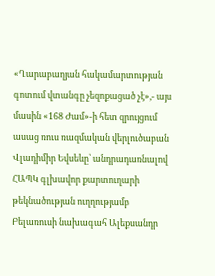«Ղարաբաղյան հակամարտության գոտում վտանգը չեզոքացած չէ»,- այս մասին «168 Ժամ»-ի հետ զրույցում ասաց ռուս ռազմական վերլուծաբան Վլադիմիր Եվսեևը՝ անդրադառնալով ՀԱՊԿ գլխավոր քարտուղարի թեկնածության ուղղությամբ Բելառուսի նախագահ Ալեքսանդր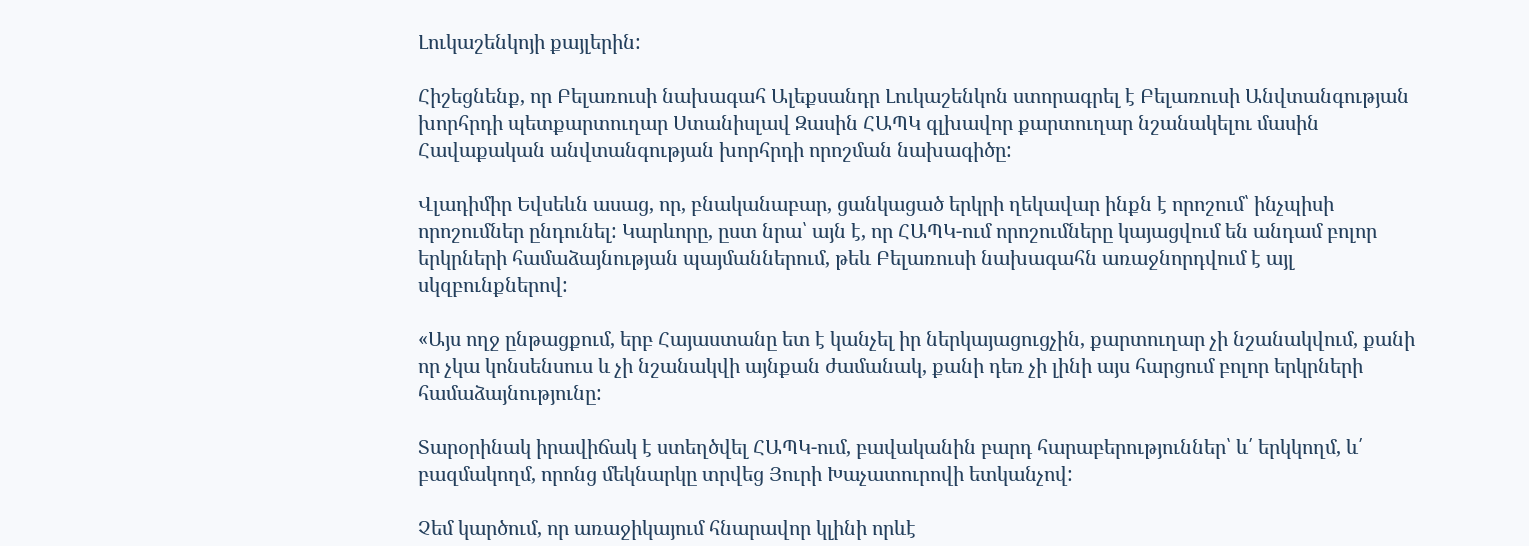Լուկաշենկոյի քայլերին:

Հիշեցնենք, որ Բելառուսի նախագահ Ալեքսանդր Լուկաշենկոն ստորագրել է Բելառուսի Անվտանգության խորհրդի պետքարտուղար Ստանիսլավ Զասին ՀԱՊԿ գլխավոր քարտուղար նշանակելու մասին Հավաքական անվտանգության խորհրդի որոշման նախագիծը:

Վլադիմիր Եվսեևն ասաց, որ, բնականաբար, ցանկացած երկրի ղեկավար ինքն է որոշում՝ ինչպիսի որոշումներ ընդունել: Կարևորը, ըստ նրա՝ այն է, որ ՀԱՊԿ-ում որոշումները կայացվում են անդամ բոլոր երկրների համաձայնության պայմաններում, թեև Բելառուսի նախագահն առաջնորդվում է այլ սկզբունքներով:

«Այս ողջ ընթացքում, երբ Հայաստանը ետ է կանչել իր ներկայացուցչին, քարտուղար չի նշանակվում, քանի որ չկա կոնսենսուս և չի նշանակվի այնքան ժամանակ, քանի դեռ չի լինի այս հարցում բոլոր երկրների համաձայնությունը:

Տարօրինակ իրավիճակ է ստեղծվել ՀԱՊԿ-ում, բավականին բարդ հարաբերություններ՝ և՛ երկկողմ, և՛ բազմակողմ, որոնց մեկնարկը տրվեց Յուրի Խաչատուրովի ետկանչով:

Չեմ կարծում, որ առաջիկայում հնարավոր կլինի որևէ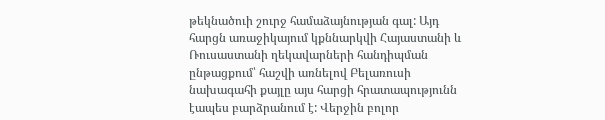թեկնածուի շուրջ համաձայնության գալ: Այդ հարցն առաջիկայում կքննարկվի Հայաստանի և Ռուսաստանի ղեկավարների հանդիպման ընթացքում՝ հաշվի առնելով Բելառուսի նախագահի քայլը այս հարցի հրատապությունն էապես բարձրանում է: Վերջին բոլոր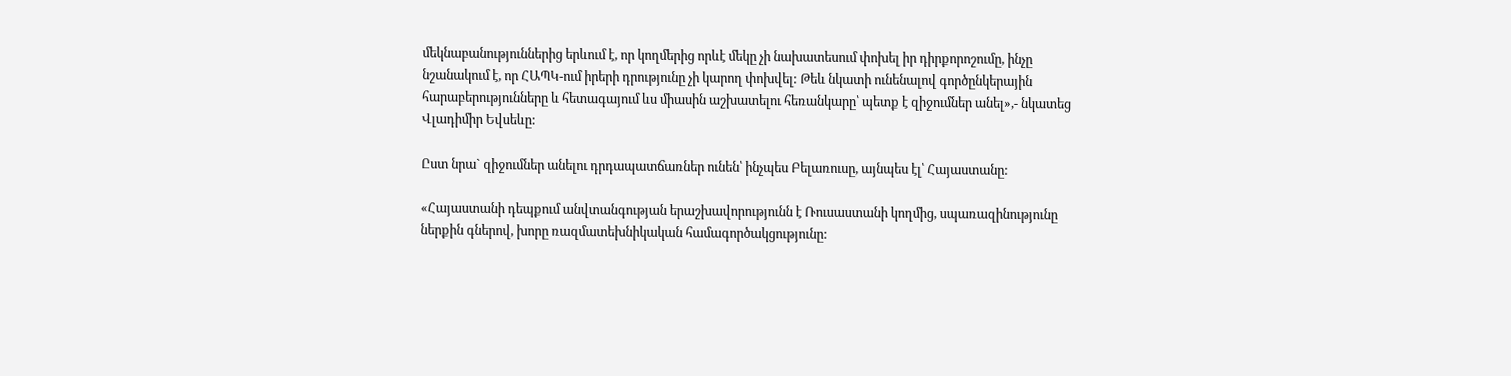մեկնաբանություններից երևում է, որ կողմերից որևէ մեկը չի նախատեսում փոխել իր դիրքորոշումը, ինչը նշանակում է, որ ՀԱՊԿ-ում իրերի դրությունը չի կարող փոխվել: Թեև նկատի ունենալով գործընկերային հարաբերությունները և հետագայում ևս միասին աշխատելու հեռանկարը՝ պետք է զիջումներ անել»,- նկատեց Վլադիմիր Եվսեևը:

Ըստ նրա` զիջումներ անելու դրդապատճառներ ունեն՝ ինչպես Բելառուսը, այնպես էլ՝ Հայաստանը:

«Հայաստանի դեպքում անվտանգության երաշխավորությունն է Ռուսաստանի կողմից, սպառազինությունը ներքին գներով, խորը ռազմատեխնիկական համագործակցությունը: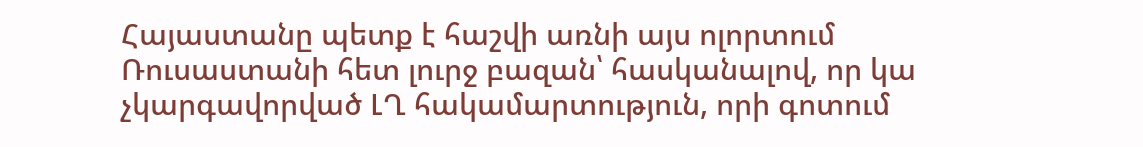Հայաստանը պետք է հաշվի առնի այս ոլորտում Ռուսաստանի հետ լուրջ բազան՝ հասկանալով, որ կա չկարգավորված ԼՂ հակամարտություն, որի գոտում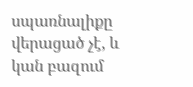սպառնալիքը վերացած չէ, և կան բազում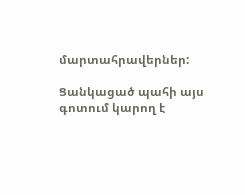մարտահրավերներ:

Ցանկացած պահի այս գոտում կարող է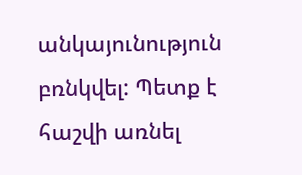անկայունություն բռնկվել: Պետք է հաշվի առնել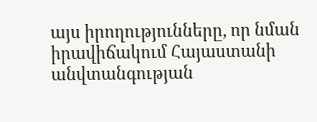այս իրողությունները, որ նման իրավիճակում Հայաստանի անվտանգության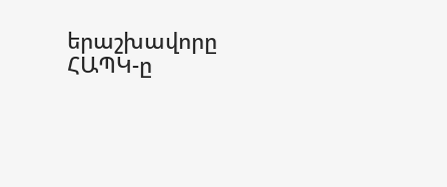երաշխավորը ՀԱՊԿ-ը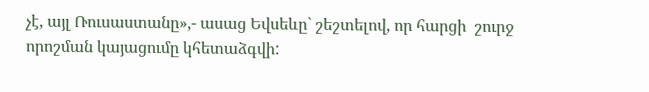չէ, այլ Ռուսաստանը»,- ասաց Եվսեևը` շեշտելով, որ հարցի  շուրջ որոշման կայացումը կհետաձգվի: